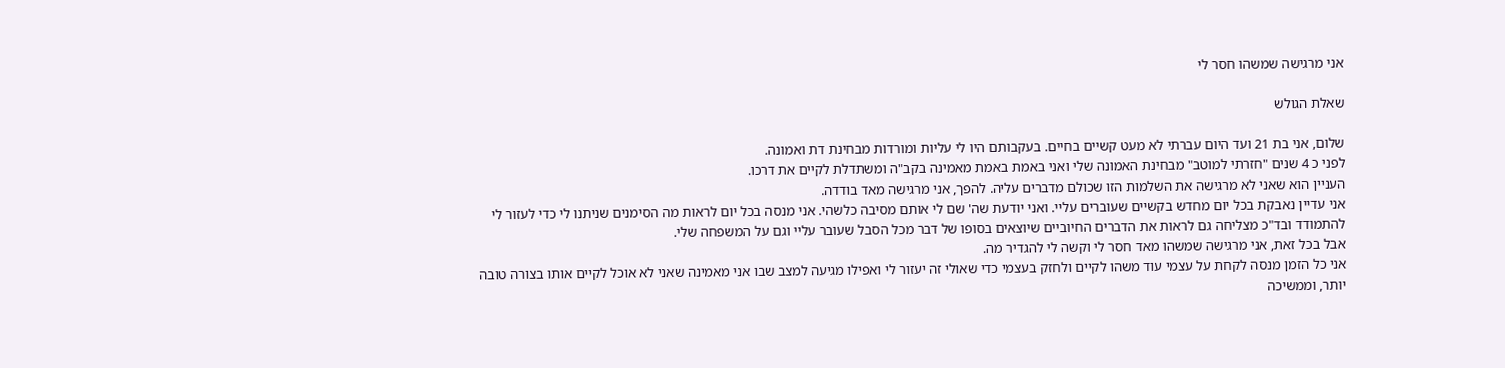אני מרגישה שמשהו חסר לי

שאלת הגולש

שלום, אני בת 21 ועד היום עברתי לא מעט קשיים בחיים. בעקבותם היו לי עליות ומורדות מבחינת דת ואמונה.
לפני כ 4 שנים "חזרתי למוטב" מבחינת האמונה שלי ואני באמת באמת מאמינה בקב"ה ומשתדלת לקיים את דרכו.
העניין הוא שאני לא מרגישה את השלמות הזו שכולם מדברים עליה. להפך, אני מרגישה מאד בודדה.
אני עדיין נאבקת בכל יום מחדש בקשיים שעוברים עליי. ואני יודעת שה' שם לי אותם מסיבה כלשהי. אני מנסה בכל יום לראות מה הסימנים שניתנו לי כדי לעזור לי להתמודד ובד"כ מצליחה גם לראות את הדברים החיוביים שיוצאים בסופו של דבר מכל הסבל שעובר עליי וגם על המשפחה שלי.
אבל בכל זאת, אני מרגישה שמשהו מאד חסר לי וקשה לי להגדיר מה.
אני כל הזמן מנסה לקחת על עצמי עוד משהו לקיים ולחזק בעצמי כדי שאולי זה יעזור לי ואפילו מגיעה למצב שבו אני מאמינה שאני לא אוכל לקיים אותו בצורה טובה יותר, וממשיכה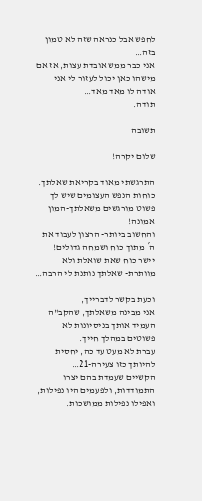לחפש אבל כנראה שזה לא טמון בזה…
אני כבר ממש אובדת עצות, אז אם מישהו כאן יכול לעזור לי אני אודה לו מאד מאד…
תודה.

תשובה

שלום יקרה!

התרגשתי מאוד בקריאת שאלתך.
כוחות הנפש העצומים שיש לך פשוט מורגשים משאלתך-המון אמונה!
והחשוב ביותר- הרצון לעבוד את ה´ מתוך כוח ושמחה גדולים!
יישר כוח שאת שואלת ולא מוותרת- שאלתך נותנת לי הרבה…

וכעת בקשר לדברייך,
אני מבינה משאלתך, שהקב"ה העמיד אותך בניסיונות לא פשוטים במהלך חייך.
עברת לא מעט עד כה, יחסית להיותך כזו צעירה-21…
הקשיים שעמדת בהם יצרו התמודדות, ולפעמים היו נפילות, ואפילו נפילות ממושכות.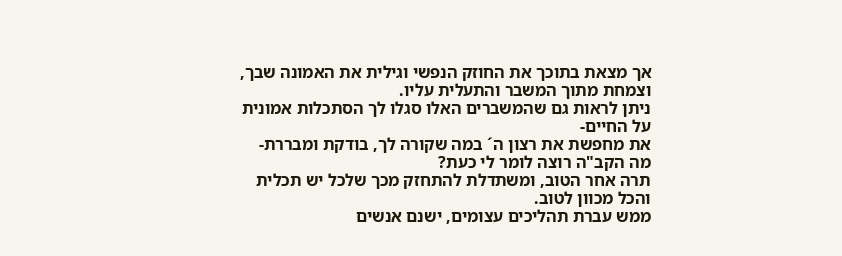אך מצאת בתוכך את החוזק הנפשי וגילית את האמונה שבך, וצמחת מתוך המשבר והתעלית עליו.
ניתן לראות גם שהמשברים האלו סגלו לך הסתכלות אמונית על החיים-
את מחפשת את רצון ה´ במה שקורה לך, בודקת ומבררת- מה הקב"ה רוצה לומר לי כעת?
תרה אחר הטוב, ומשתדלת להתחזק מכך שלכל יש תכלית והכל מכוון לטוב.
ממש עברת תהליכים עצומים, ישנם אנשים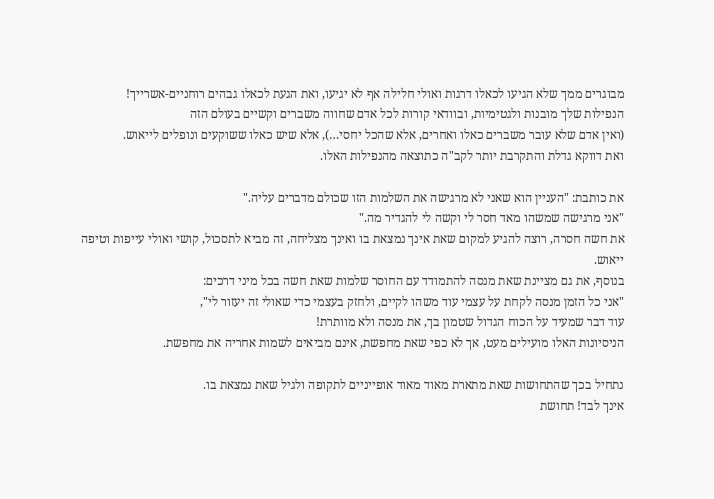מבוגרים ממך שלא הגיעו לכאלו דרגות ואולי חלילה אף לא יגיעו, ואת הגעת לכאלו גבהים רוחניים-אשרייך!
הנפילות שלך מובנות ולגטימיות, ובוודאי קורות לכל אדם שחווה משברים וקשיים בעולם הזה
(ואין אדם שלא עובר משברים כאלו ואחרים, אלא שהכל יחסי…), אלא שיש כאלו ששוקעים ונופלים לייאוש.
ואת דווקא גדלת והתקרבת יותר לקב"ה כתוצאה מהנפילות האלו.

את כותבת: "העניין הוא שאני לא מרגישה את השלמות הזו שכולם מדברים עליה."
"אני מרגישה שמשהו מאד חסר לי וקשה לי להגדיר מה."
את חשה חסרה, רוצה להגיע למקום שאת אינך נמצאת בו ואינך מצליחה, זה מביא לתסכול, קושי ואולי עייפות וטיפה ייאוש.
בנוסף, את גם מציינת שאת מנסה להתמודד עם החוסר שלמות שאת חשה בכל מיני דרכים:
"אני כל הזמן מנסה לקחת על עצמי עוד משהו לקיים, ולחזק בעצמי כדי שאולי זה יעזור לי",
עוד דבר שמעיד על הכוח הגדול שטמון בך, את מנסה ולא מוותרת!
הניסיונות האלו מועילים מעט, אך לא כפי שאת מחפשת, אינם מביאים לשמות אחריה את מחפשת.

נתחיל בכך שהתחושות שאת מתארת מאוד מאוד אופייניים לתקופה ולגיל שאת נמצאת בו.
אינך לבד! תחושת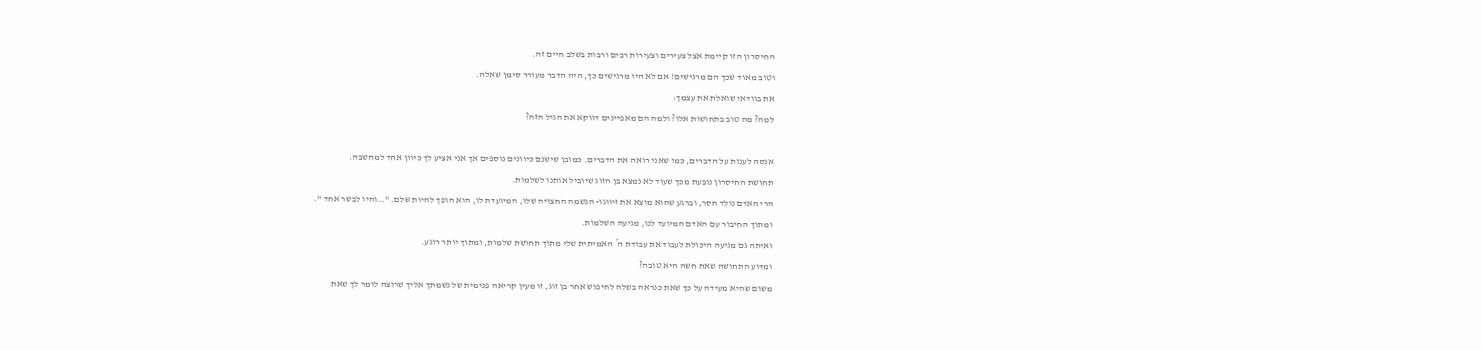החיסרון הזו קיימת אצל צעירים וצעירות רבים ורבות בשלב חיים זה.
וטוב מאוד שכך הם מרגישים! אם לא היו מרגישים כך, היה הדבר מעורר סימן שאלה.
את בוודאי שואלת את עצמך:
למה? מה טוב בתחושות אלו? ולמה הם מאפיינים דווקא את הגיל הזה?

אנסה לענות על הדברים, כמו שאני רואה את הדברים. כמובן שישנם כיוונים נוספים אך אני אציע לך כיוון אחד למחשבה.
תחושת החיסרון נובעת מכך שעוד לא נמצא בן הזוג שיוביל אותנו לשלמות.
הרי האדם נולד חסר, וברגע שהוא מוצא את זיווגו- הנשמה החצויה שלו, המיועדת לו, הוא הופך להיות שלם. "…והיו לבשר אחד ".
ומתוך החיבור עם האדם המיועד לנו, מגיעה השלמות.
ואיתה גם מגיעה היכולת לעבוד את עבודת ה´ האמיתית שלי מתוך תחושת שלמות, ומתוך יותר רוגע.
ומדוע התחושה שאת חשה היא טובה?
משום שהיא מעידה על כך שאת כנראה בשלה לחיפוש אחר בן זוג, זו מעין קריאה פנימית של נשמתך אליך שרוצה לומר לך שאת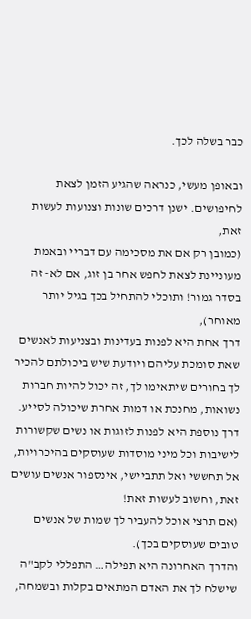כבר בשלה לכך.

ובאופן מעשי, כנראה שהגיע הזמן לצאת לחיפושים. ישנן דרכים שונות וצנועות לעשות זאת,
(כמובן רק אם את מסכימה עם דבריי ובאמת מעוניינת לצאת לחפש אחר בן זוג, אם לא- זה בסדר גמור! ותוכלי להתחיל בכך בגיל יותר מאוחר),
דרך אחת היא לפנות בעדינות ובצניעות לאנשים שאת סומכת עליהם ויודעת שיש ביכולתם להכיר לך בחורים שיתאימו לך, זה יכול להיות חברות נשואות, מחנכת או דמות אחרת שיכולה לסייע.
דרך נוספת היא לפנות לזוגות או נשים שקשורות לישיבות וכל מיני מוסדות שעוסקים בהיכרויות,
אל תחששי ואל תתביישי, אינספור אנשים עושים זאת, וחשוב לעשות זאת!
(אם תרצי אוכל להעביר לך שמות של אנשים טובים שעוסקים בכך).
והדרך האחרונה היא תפילה… התפללי לקב"ה שישלח לך את האדם המתאים בקלות ובשמחה,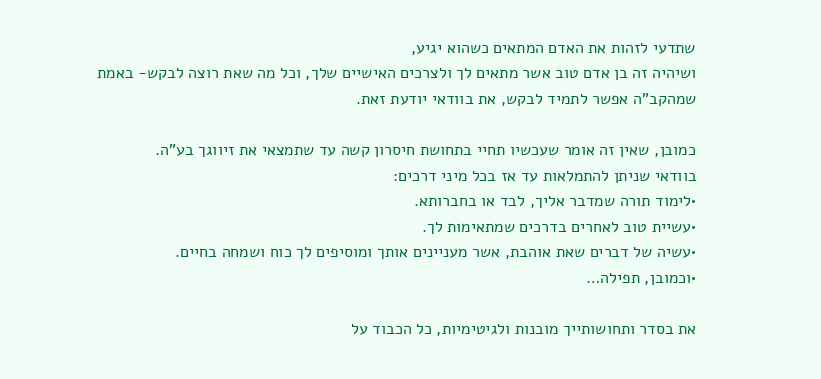שתדעי לזהות את האדם המתאים כשהוא יגיע,
ושיהיה זה בן אדם טוב אשר מתאים לך ולצרכים האישיים שלך, וכל מה שאת רוצה לבקש- באמת שמהקב"ה אפשר לתמיד לבקש, את בוודאי יודעת זאת.

כמובן, שאין זה אומר שעכשיו תחיי בתחושת חיסרון קשה עד שתמצאי את זיווגך בע"ה.
בוודאי שניתן להתמלאות עד אז בכל מיני דרכים:
•לימוד תורה שמדבר אליך, לבד או בחברותא.
•עשיית טוב לאחרים בדרכים שמתאימות לך.
•עשיה של דברים שאת אוהבת, אשר מעניינים אותך ומוסיפים לך כוח ושמחה בחיים.
•וכמובן, תפילה…

את בסדר ותחושותייך מובנות ולגיטימיות, כל הכבוד על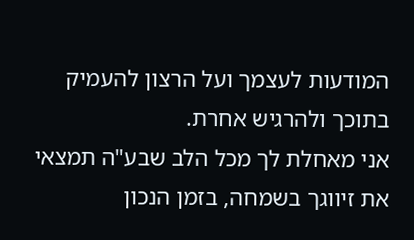המודעות לעצמך ועל הרצון להעמיק בתוכך ולהרגיש אחרת.
אני מאחלת לך מכל הלב שבע"ה תמצאי את זיווגך בשמחה, בזמן הנכון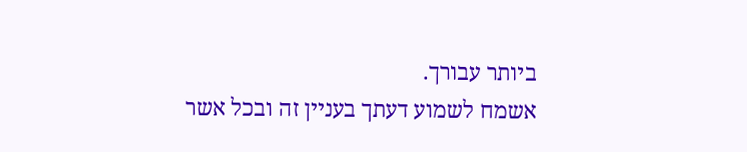ביותר עבורך.
אשמח לשמוע דעתך בעניין זה ובכל אשר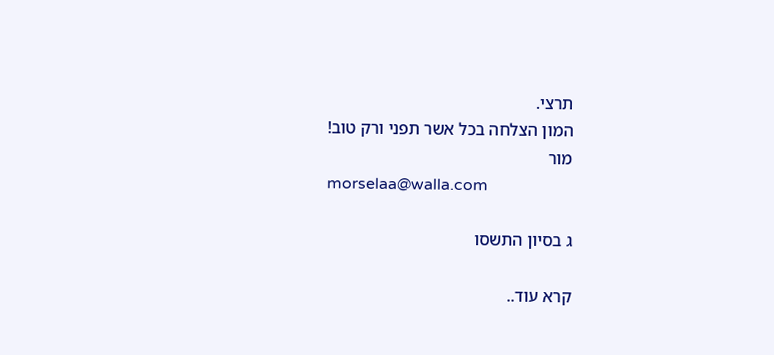תרצי.
המון הצלחה בכל אשר תפני ורק טוב!
מור
morselaa@walla.com

ג בסיון התשסו

קרא עוד..